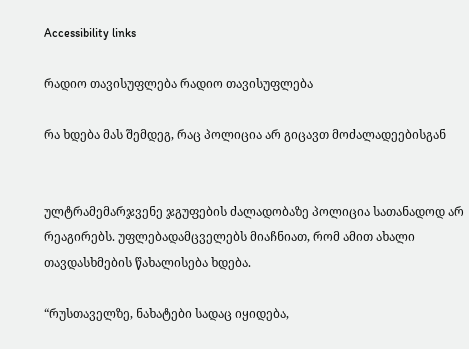Accessibility links

რადიო თავისუფლება რადიო თავისუფლება

რა ხდება მას შემდეგ, რაც პოლიცია არ გიცავთ მოძალადეებისგან


ულტრამემარჯვენე ჯგუფების ძალადობაზე პოლიცია სათანადოდ არ რეაგირებს. უფლებადამცველებს მიაჩნიათ, რომ ამით ახალი თავდასხმების წახალისება ხდება.

“რუსთაველზე, ნახატები სადაც იყიდება,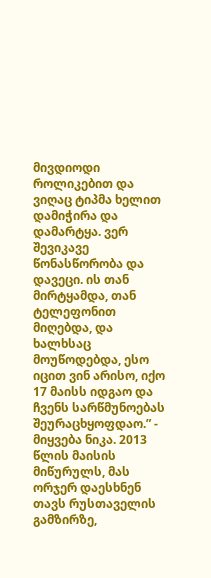მივდიოდი როლიკებით და ვიღაც ტიპმა ხელით დამიჭირა და დამარტყა. ვერ შევიკავე წონასწორობა და დავეცი. ის თან მირტყამდა, თან ტელეფონით მიღებდა, და ხალხსაც მოუწოდებდა, ესო იცით ვინ არისო, იქო 17 მაისს იდგაო და ჩვენს სარწმუნოებას შეურაცხყოფდაო.” - მიყვება ნიკა. 2013 წლის მაისის მიწურულს, მას ორჯერ დაესხნენ თავს რუსთაველის გამზირზე,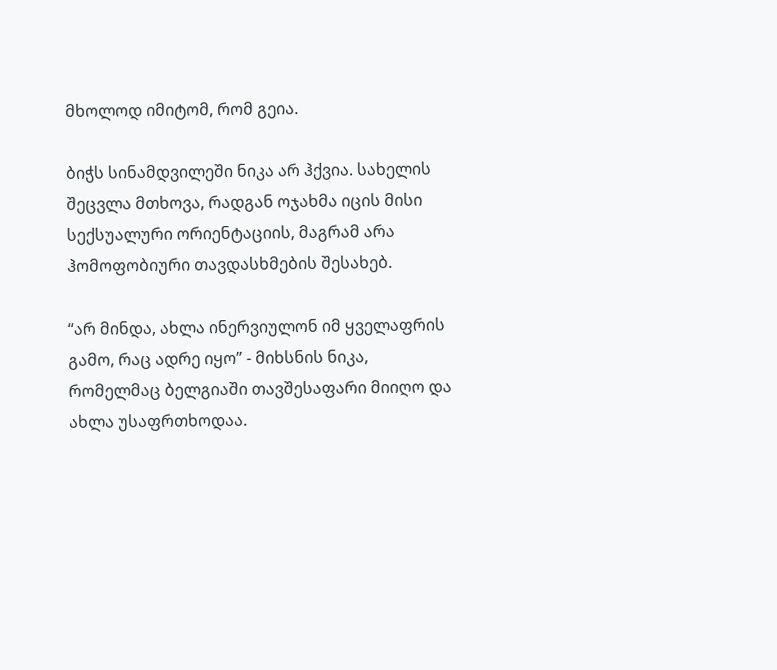მხოლოდ იმიტომ, რომ გეია.

ბიჭს სინამდვილეში ნიკა არ ჰქვია. სახელის შეცვლა მთხოვა, რადგან ოჯახმა იცის მისი სექსუალური ორიენტაციის, მაგრამ არა ჰომოფობიური თავდასხმების შესახებ.

“არ მინდა, ახლა ინერვიულონ იმ ყველაფრის გამო, რაც ადრე იყო” - მიხსნის ნიკა, რომელმაც ბელგიაში თავშესაფარი მიიღო და ახლა უსაფრთხოდაა.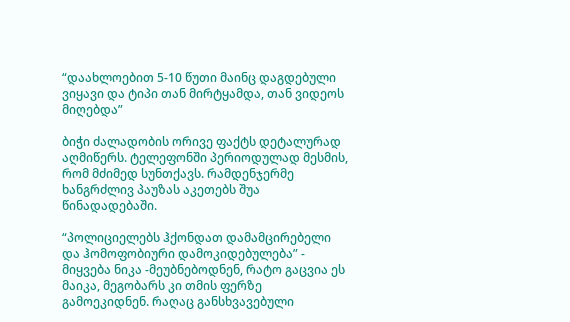“დაახლოებით 5-10 წუთი მაინც დაგდებული ვიყავი და ტიპი თან მირტყამდა, თან ვიდეოს მიღებდა”

ბიჭი ძალადობის ორივე ფაქტს დეტალურად აღმიწერს. ტელეფონში პერიოდულად მესმის, რომ მძიმედ სუნთქავს. რამდენჯერმე ხანგრძლივ პაუზას აკეთებს შუა წინადადებაში.

“პოლიციელებს ჰქონდათ დამამცირებელი და ჰომოფობიური დამოკიდებულება” - მიყვება ნიკა -მეუბნებოდნენ, რატო გაცვია ეს მაიკა, მეგობარს კი თმის ფერზე გამოეკიდნენ. რაღაც განსხვავებული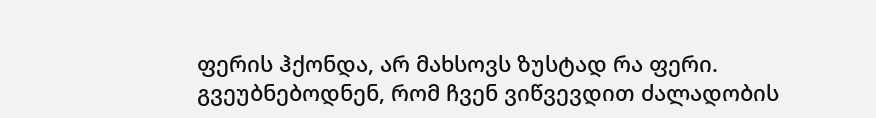ფერის ჰქონდა, არ მახსოვს ზუსტად რა ფერი. გვეუბნებოდნენ, რომ ჩვენ ვიწვევდით ძალადობის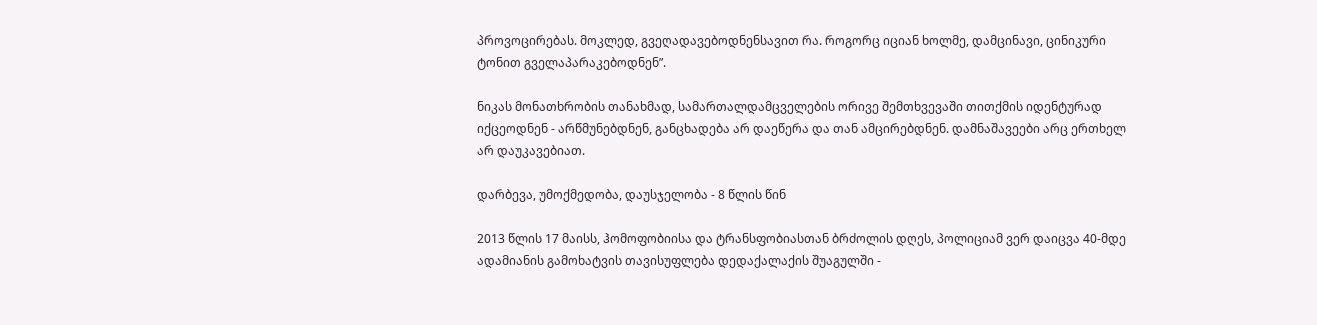პროვოცირებას. მოკლედ, გვეღადავებოდნენსავით რა. როგორც იციან ხოლმე, დამცინავი, ცინიკური ტონით გველაპარაკებოდნენ”.

ნიკას მონათხრობის თანახმად, სამართალდამცველების ორივე შემთხვევაში თითქმის იდენტურად იქცეოდნენ - არწმუნებდნენ, განცხადება არ დაეწერა და თან ამცირებდნენ. დამნაშავეები არც ერთხელ არ დაუკავებიათ.

დარბევა, უმოქმედობა, დაუსჯელობა - 8 წლის წინ

2013 წლის 17 მაისს, ჰომოფობიისა და ტრანსფობიასთან ბრძოლის დღეს, პოლიციამ ვერ დაიცვა 40-მდე ადამიანის გამოხატვის თავისუფლება დედაქალაქის შუაგულში -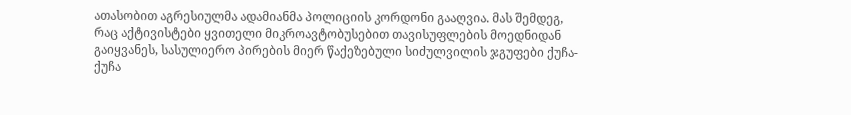ათასობით აგრესიულმა ადამიანმა პოლიციის კორდონი გააღვია. მას შემდეგ, რაც აქტივისტები ყვითელი მიკროავტობუსებით თავისუფლების მოედნიდან გაიყვანეს, სასულიერო პირების მიერ წაქეზებული სიძულვილის ჯგუფები ქუჩა-ქუჩა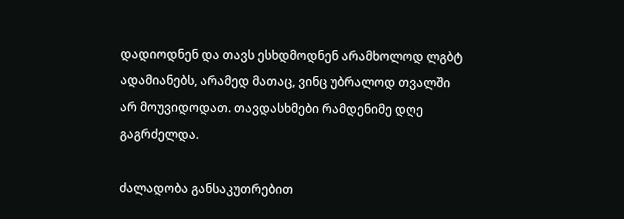დადიოდნენ და თავს ესხდმოდნენ არამხოლოდ ლგბტ ადამიანებს, არამედ მათაც, ვინც უბრალოდ თვალში არ მოუვიდოდათ. თავდასხმები რამდენიმე დღე გაგრძელდა.

ძალადობა განსაკუთრებით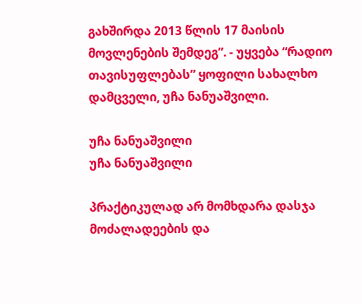გახშირდა 2013 წლის 17 მაისის მოვლენების შემდეგ”. - უყვება “რადიო თავისუფლებას” ყოფილი სახალხო დამცველი, უჩა ნანუაშვილი.

უჩა ნანუაშვილი
უჩა ნანუაშვილი

პრაქტიკულად არ მომხდარა დასჯა მოძალადეების და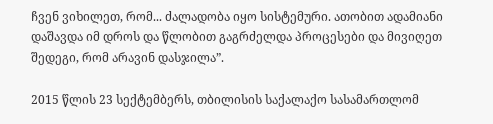ჩვენ ვიხილეთ, რომ... ძალადობა იყო სისტემური. ათობით ადამიანი დაშავდა იმ დროს და წლობით გაგრძელდა პროცესები და მივიღეთ შედეგი, რომ არავინ დასჯილა”.

2015 წლის 23 სექტემბერს, თბილისის საქალაქო სასამართლომ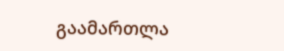გაამართლა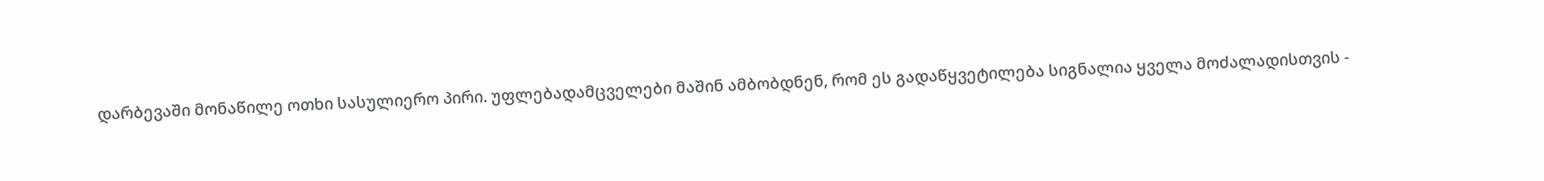დარბევაში მონაწილე ოთხი სასულიერო პირი. უფლებადამცველები მაშინ ამბობდნენ, რომ ეს გადაწყვეტილება სიგნალია ყველა მოძალადისთვის -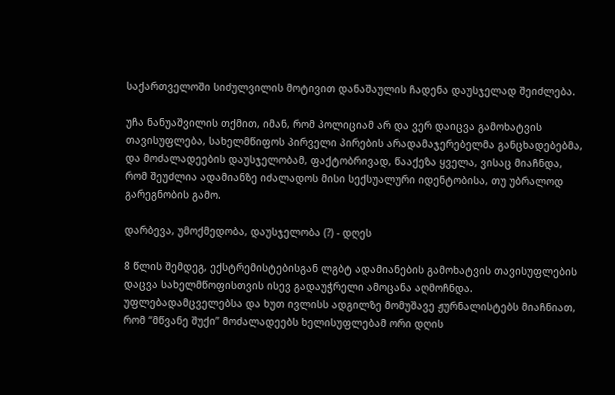საქართველოში სიძულვილის მოტივით დანაშაულის ჩადენა დაუსჯელად შეიძლება.

უჩა ნანუაშვილის თქმით, იმან, რომ პოლიციამ არ და ვერ დაიცვა გამოხატვის თავისუფლება, სახელმწიფოს პირველი პირების არადამაჯერებელმა განცხადებებმა, და მოძალადეების დაუსჯელობამ, ფაქტობრივად, წააქეზა ყველა, ვისაც მიაჩნდა, რომ შეუძლია ადამიანზე იძალადოს მისი სექსუალური იდენტობისა, თუ უბრალოდ გარეგნობის გამო.

დარბევა, უმოქმედობა, დაუსჯელობა (?) - დღეს

8 წლის შემდეგ, ექსტრემისტებისგან ლგბტ ადამიანების გამოხატვის თავისუფლების დაცვა სახელმწოფისთვის ისევ გადაუჭრელი ამოცანა აღმოჩნდა. უფლებადამცველებსა და ხუთ ივლისს ადგილზე მომუშავე ჟურნალისტებს მიაჩნიათ, რომ “მწვანე შუქი” მოძალადეებს ხელისუფლებამ ორი დღის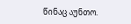წინაც აუნთო.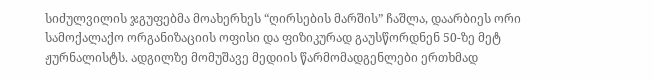სიძულვილის ჯგუფებმა მოახერხეს “ღირსების მარშის” ჩაშლა, დაარბიეს ორი სამოქალაქო ორგანიზაციის ოფისი და ფიზიკურად გაუსწორდნენ 50-ზე მეტ ჟურნალისტს. ადგილზე მომუშავე მედიის წარმომადგენლები ერთხმად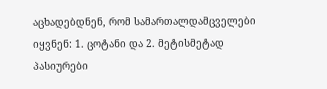აცხადებდნენ, რომ სამართალდამცველები იყვნენ: 1. ცოტანი და 2. მეტისმეტად პასიურები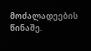მოძალადეების წინაშე.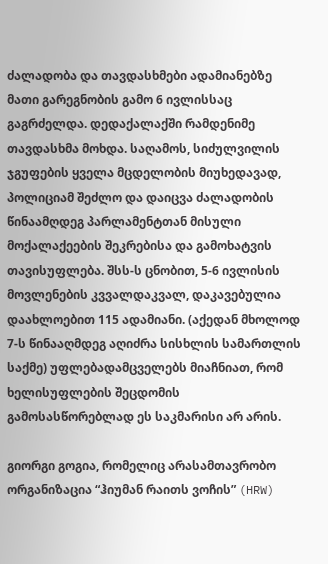ძალადობა და თავდასხმები ადამიანებზე მათი გარეგნობის გამო 6 ივლისსაც გაგრძელდა. დედაქალაქში რამდენიმე თავდასხმა მოხდა. საღამოს, სიძულვილის ჯგუფების ყველა მცდელობის მიუხედავად, პოლიციამ შეძლო და დაიცვა ძალადობის წინაამღდეგ პარლამენტთან მისული მოქალაქეების შეკრებისა და გამოხატვის თავისუფლება. შსს-ს ცნობით, 5-6 ივლისის მოვლენების კვვალდაკვალ, დაკავებულია დაახლოებით 115 ადამიანი. (აქედან მხოლოდ 7-ს წინააღმდეგ აღიძრა სისხლის სამართლის საქმე) უფლებადამცველებს მიაჩნიათ, რომ ხელისუფლების შეცდომის გამოსასწორებლად ეს საკმარისი არ არის.

გიორგი გოგია, რომელიც არასამთავრობო ორგანიზაცია “ჰიუმან რაითს ვოჩის” (HRW)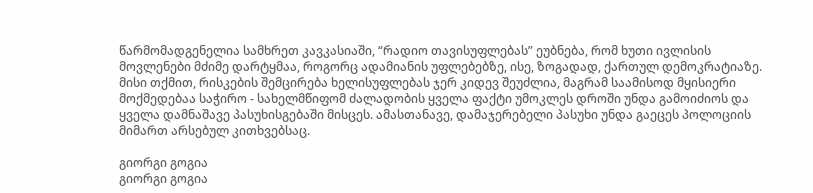წარმომადგენელია სამხრეთ კავკასიაში, “რადიო თავისუფლებას” ეუბნება, რომ ხუთი ივლისის მოვლენები მძიმე დარტყმაა, როგორც ადამიანის უფლებებზე, ისე, ზოგადად, ქართულ დემოკრატიაზე. მისი თქმით, რისკების შემცირება ხელისუფლებას ჯერ კიდევ შეუძლია, მაგრამ საამისოდ მყისიერი მოქმედებაა საჭირო - სახელმწიფომ ძალადობის ყველა ფაქტი უმოკლეს დროში უნდა გამოიძიოს და ყველა დამნაშავე პასუხისგებაში მისცეს. ამასთანავე, დამაჯერებელი პასუხი უნდა გაეცეს პოლოციის მიმართ არსებულ კითხვებსაც.

გიორგი გოგია
გიორგი გოგია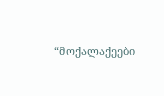“მოქალაქეები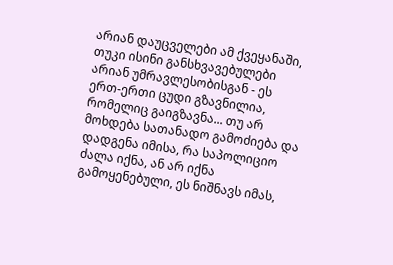არიან დაუცველები ამ ქვეყანაში, თუკი ისინი განსხვავებულები არიან უმრავლესობისგან - ეს ერთ-ერთი ცუდი გზავნილია, რომელიც გაიგზავნა... თუ არ მოხდება სათანადო გამოძიება და დადგენა იმისა, რა საპოლიციო ძალა იქნა, ან არ იქნა გამოყენებული, ეს ნიშნავს იმას,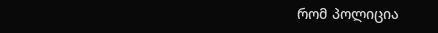რომ პოლიცია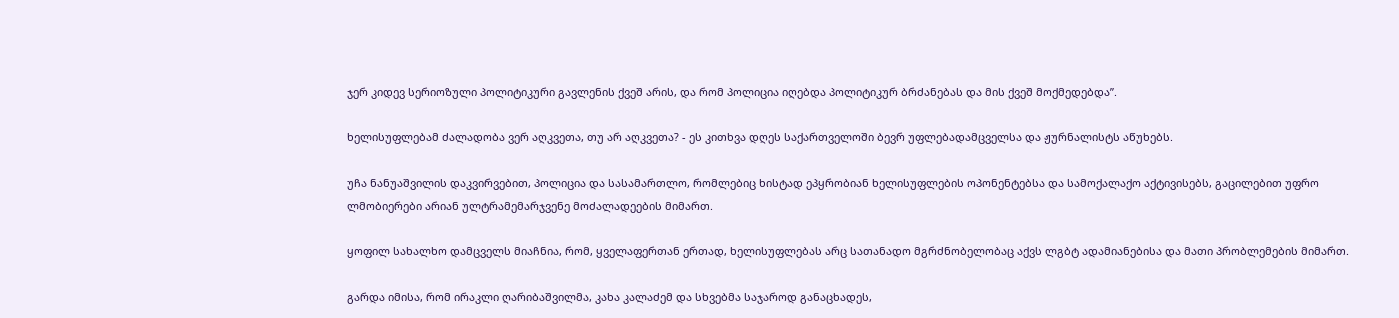ჯერ კიდევ სერიოზული პოლიტიკური გავლენის ქვეშ არის, და რომ პოლიცია იღებდა პოლიტიკურ ბრძანებას და მის ქვეშ მოქმედებდა”.

ხელისუფლებამ ძალადობა ვერ აღკვეთა, თუ არ აღკვეთა? - ეს კითხვა დღეს საქართველოში ბევრ უფლებადამცველსა და ჟურნალისტს აწუხებს.

უჩა ნანუაშვილის დაკვირვებით, პოლიცია და სასამართლო, რომლებიც ხისტად ეპყრობიან ხელისუფლების ოპონენტებსა და სამოქალაქო აქტივისებს, გაცილებით უფრო ლმობიერები არიან ულტრამემარჯვენე მოძალადეების მიმართ.

ყოფილ სახალხო დამცველს მიაჩნია, რომ, ყველაფერთან ერთად, ხელისუფლებას არც სათანადო მგრძნობელობაც აქვს ლგბტ ადამიანებისა და მათი პრობლემების მიმართ.

გარდა იმისა, რომ ირაკლი ღარიბაშვილმა, კახა კალაძემ და სხვებმა საჯაროდ განაცხადეს,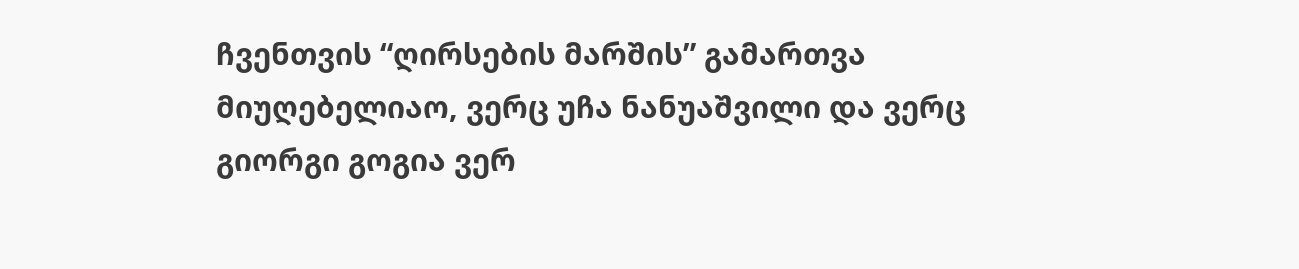ჩვენთვის “ღირსების მარშის” გამართვა მიუღებელიაო, ვერც უჩა ნანუაშვილი და ვერც გიორგი გოგია ვერ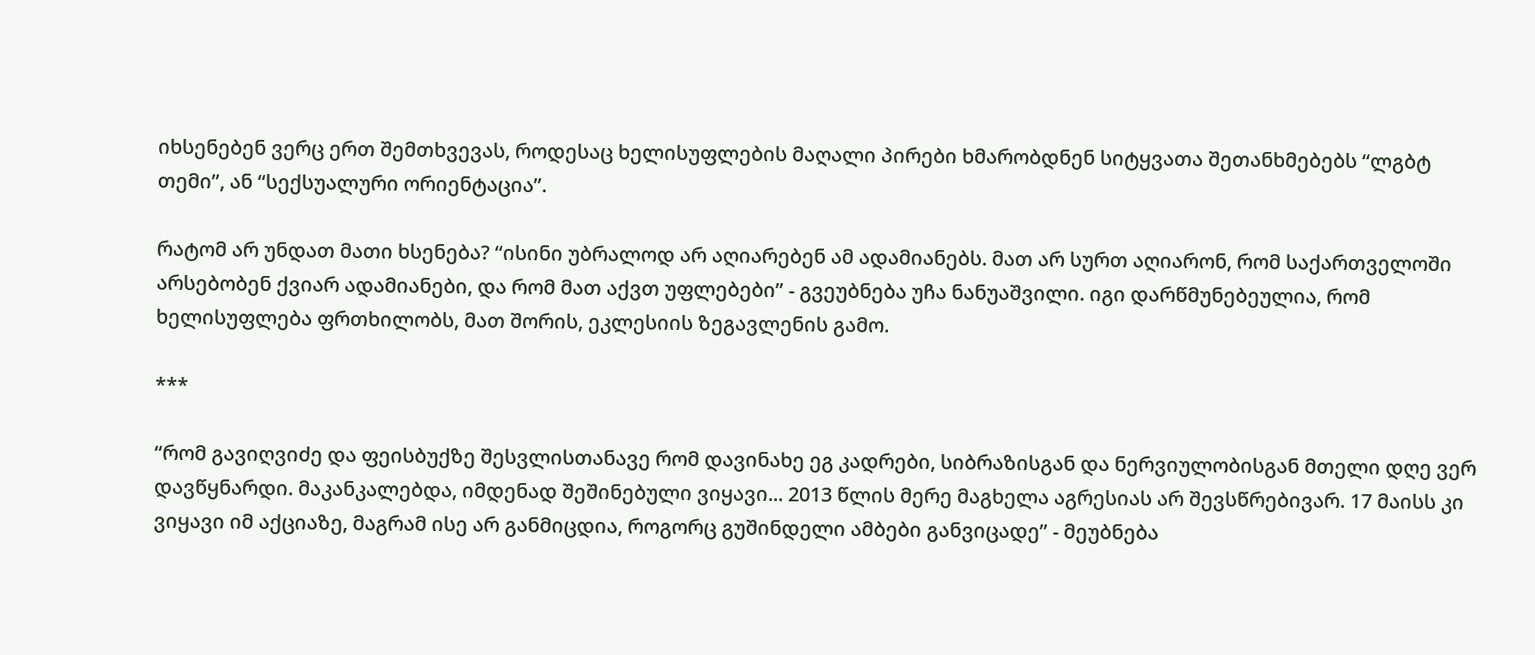იხსენებენ ვერც ერთ შემთხვევას, როდესაც ხელისუფლების მაღალი პირები ხმარობდნენ სიტყვათა შეთანხმებებს “ლგბტ თემი”, ან “სექსუალური ორიენტაცია”.

რატომ არ უნდათ მათი ხსენება? “ისინი უბრალოდ არ აღიარებენ ამ ადამიანებს. მათ არ სურთ აღიარონ, რომ საქართველოში არსებობენ ქვიარ ადამიანები, და რომ მათ აქვთ უფლებები” - გვეუბნება უჩა ნანუაშვილი. იგი დარწმუნებეულია, რომ ხელისუფლება ფრთხილობს, მათ შორის, ეკლესიის ზეგავლენის გამო.

***

“რომ გავიღვიძე და ფეისბუქზე შესვლისთანავე რომ დავინახე ეგ კადრები, სიბრაზისგან და ნერვიულობისგან მთელი დღე ვერ დავწყნარდი. მაკანკალებდა, იმდენად შეშინებული ვიყავი... 2013 წლის მერე მაგხელა აგრესიას არ შევსწრებივარ. 17 მაისს კი ვიყავი იმ აქციაზე, მაგრამ ისე არ განმიცდია, როგორც გუშინდელი ამბები განვიცადე” - მეუბნება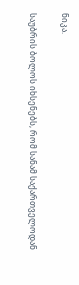ნიკა.

საუბრის ბოლოს იხსენებს, რომ სანამ საქართველოდან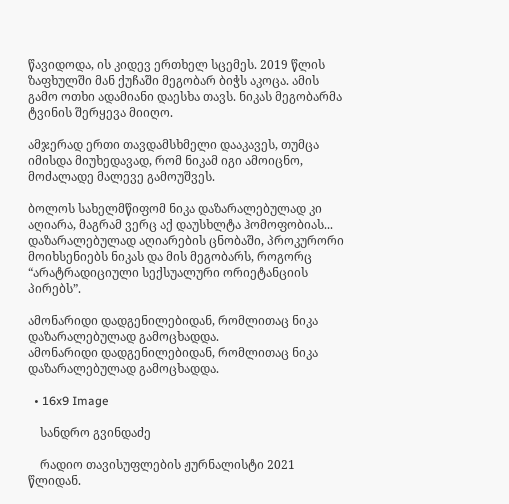წავიდოდა, ის კიდევ ერთხელ სცემეს. 2019 წლის ზაფხულში მან ქუჩაში მეგობარ ბიჭს აკოცა. ამის გამო ოთხი ადამიანი დაესხა თავს. ნიკას მეგობარმა ტვინის შერყევა მიიღო.

ამჯერად ერთი თავდამსხმელი დააკავეს, თუმცა იმისდა მიუხედავად, რომ ნიკამ იგი ამოიცნო, მოძალადე მალევე გამოუშვეს.

ბოლოს სახელმწიფომ ნიკა დაზარალებულად კი აღიარა, მაგრამ ვერც აქ დაუსხლტა ჰომოფობიას... დაზარალებულად აღიარების ცნობაში, პროკურორი მოიხსენიებს ნიკას და მის მეგობარს, როგორც “არატრადიციული სექსუალური ორიეტანციის პირებს”.

ამონარიდი დადგენილებიდან, რომლითაც ნიკა დაზარალებულად გამოცხადდა.
ამონარიდი დადგენილებიდან, რომლითაც ნიკა დაზარალებულად გამოცხადდა.

  • 16x9 Image

    სანდრო გვინდაძე

    რადიო თავისუფლების ჟურნალისტი 2021 წლიდან.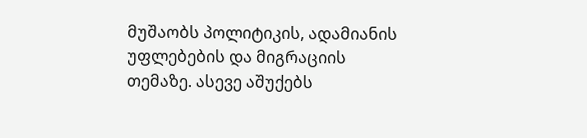მუშაობს პოლიტიკის, ადამიანის უფლებების და მიგრაციის თემაზე. ასევე აშუქებს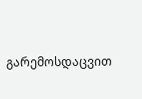გარემოსდაცვით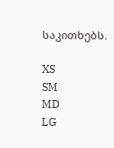საკითხებს.

XS
SM
MD
LG